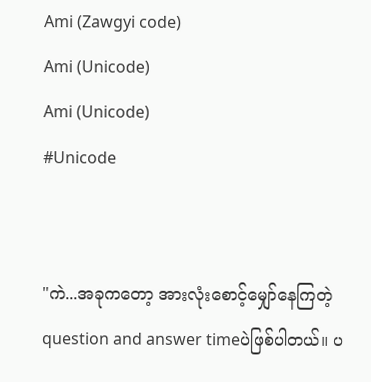Ami (Zawgyi code)
Ami (Unicode)
Ami (Unicode)
#Unicode


"ကဲ...အခုကတော့ အားလုံးစောင့်မျှော်နေကြတဲ့ question and answer timeပဲဖြစ်ပါတယ်။ ပ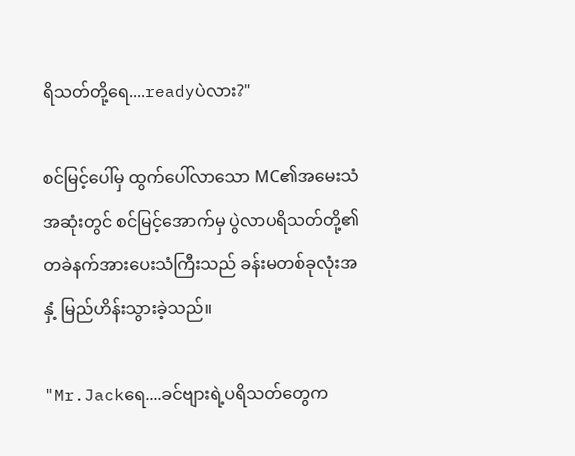ရိသတ်တို့ရေ....readyပဲလား?"

စင်မြင့်ပေါ်မှ ထွက်ပေါ်လာသော MC၏အမေးသံအဆုံးတွင် စင်မြင့်အောက်မှ ပွဲလာပရိသတ်တို့၏ တခဲနက်အားပေးသံကြီးသည် ခန်းမတစ်ခုလုံးအနှံ့ မြည်ဟိန်းသွားခဲ့သည်။

"Mr.Jackရေ....ခင်ဗျားရဲ့ပရိသတ်တွေက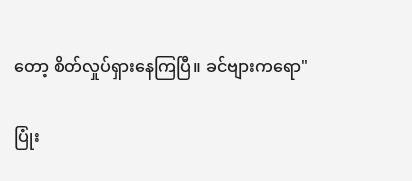တော့ စိတ်လှုပ်ရှားနေကြပြီ။ ခင်ဗျားကရော"

ပြုံး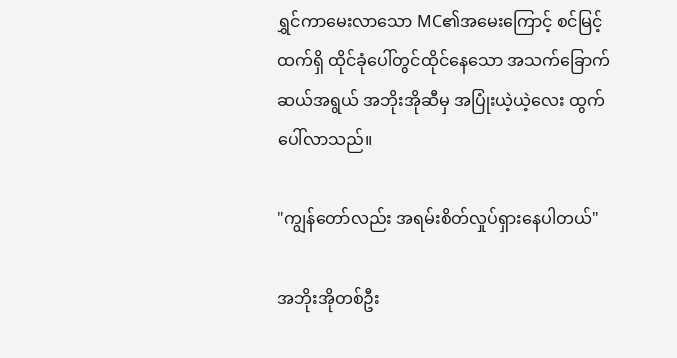ရွှင်ကာမေးလာသော MC၏အမေးကြောင့် စင်မြင့်ထက်ရှိ ထိုင်ခုံပေါ်တွင်ထိုင်နေသော အသက်ခြောက်ဆယ်အရွယ် အဘိုးအိုဆီမှ အပြုံးယဲ့ယဲ့လေး ထွက်ပေါ်လာသည်။

"ကျွန်တော်လည်း အရမ်းစိတ်လှုပ်ရှားနေပါတယ်"

အဘိုးအိုတစ်ဦး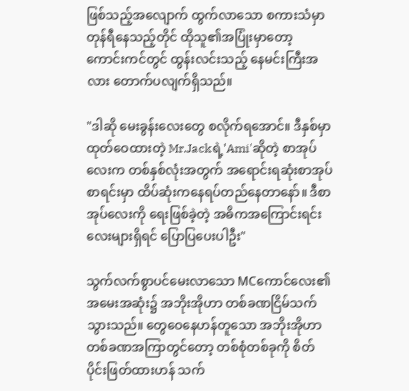ဖြစ်သည့်အလျောက် ထွက်လာသော စကားသံမှာ တုန်ရီနေသည့်တိုင် ထိုသူ၏အပြုံးမှာတော့ ကောင်းကင်တွင် ထွန်းလင်းသည့် နေမင်းကြီးအလား တောက်ပလျက်ရှိသည်။

"ဒါဆို မေးခွန်းလေးတွေ စလိုက်ရအောင်။ ဒီနှစ်မှာထုတ်ဝေထားတဲ့ Mr.Jackရဲ့'Ami'ဆိုတဲ့ စာအုပ်လေးက တစ်နှစ်လုံးအတွက် အရောင်းရဆုံးစာအုပ်စာရင်းမှာ ထိပ်ဆုံးကနေရပ်တည်နေတာနော်။ ဒီစာအုပ်လေးကို ရေးဖြစ်ခဲ့တဲ့ အဓိကအကြောင်းရင်းလေးများရှိရင် ပြောပြပေးပါဦး"

သွက်လက်စွာပင်မေးလာသော MCကောင်လေး၏အမေးအဆုံး၌ အဘိုးအိုဟာ တစ်ခဏငြိမ်သက်သွားသည်။ တွေဝေနေဟန်တူသော အဘိုးအိုဟာ တစ်ခဏအကြာတွင်တော့ တစ်စုံတစ်ခုကို စိတ်ပိုင်းဖြတ်ထားဟန် သက်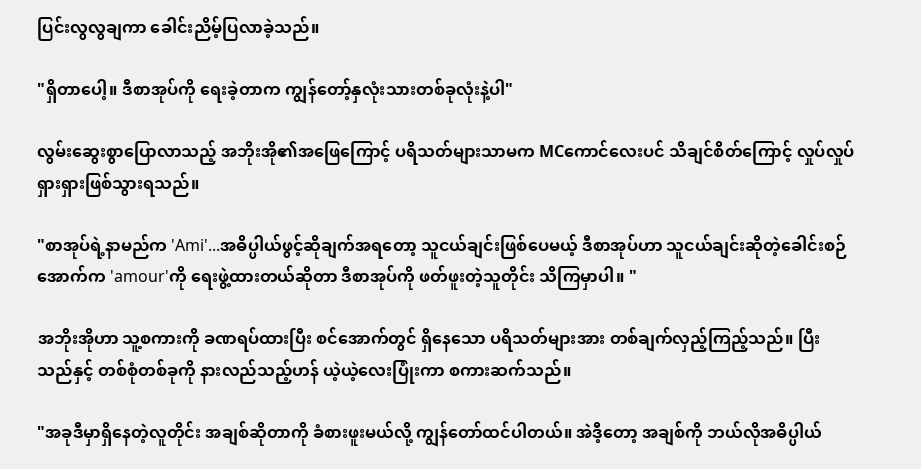ပြင်းလွလွချကာ ခေါင်းညိမ့်ပြလာခဲ့သည်။

"ရှိတာပေါ့။ ဒီစာအုပ်ကို ရေးခဲ့တာက ကျွန်တော့်နှလုံးသားတစ်ခုလုံးနဲ့ပါ"

လွမ်းဆွေးစွာပြောလာသည့် အဘိုးအို၏အဖြေကြောင့် ပရိသတ်များသာမက MCကောင်လေးပင် သိချင်စိတ်ကြောင့် လှုပ်လှုပ်ရှားရှားဖြစ်သွားရသည်။

"စာအုပ်ရဲ့နာမည်က 'Ami'...အဓိပ္ပါယ်ဖွင့်ဆိုချက်အရတော့ သူငယ်ချင်းဖြစ်ပေမယ့် ဒီစာအုပ်ဟာ သူငယ်ချင်းဆိုတဲ့ခေါင်းစဉ်အောက်က 'amour'ကို ရေးဖွဲ့ထားတယ်ဆိုတာ ဒီစာအုပ်ကို ဖတ်ဖူးတဲ့သူတိုင်း သိကြမှာပါ။ "

အဘိုးအိုဟာ သူ့စကားကို ခဏရပ်ထားပြီး စင်အောက်တွင် ရှိနေသော ပရိသတ်များအား တစ်ချက်လှည့်ကြည့်သည်။ ပြီးသည်နှင့် တစ်စုံတစ်ခုကို နားလည်သည့်ဟန် ယဲ့ယဲ့လေးပြုံးကာ စကားဆက်သည်။

"အခုဒီမှာရှိနေတဲ့လူတိုင်း အချစ်ဆိုတာကို ခံစားဖူးမယ်လို့ ကျွန်တော်ထင်ပါတယ်။ အဲဒီ့တော့ အချစ်ကို ဘယ်လိုအဓိပ္ပါယ်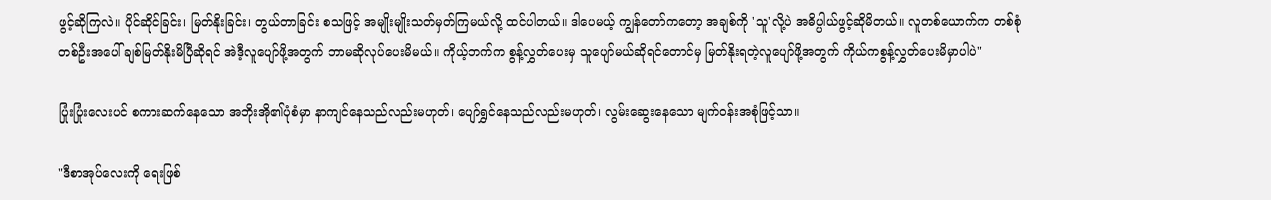ဖွင့်ဆိုကြလဲ။ ပိုင်ဆိုင်ခြင်း၊ မြတ်နိုးခြင်း၊ တွယ်တာခြင်း စသဖြင့် အမျိုးမျိုးသတ်မှတ်ကြမယ်လို့ ထင်ပါတယ်။ ဒါပေမယ့် ကျွန်တော်ကတော့ အချစ်ကို 'သူ'လို့ပဲ အဓိပ္ပါယ်ဖွင့်ဆိုမိတယ်။ လူတစ်ယောက်က တစ်စုံတစ်ဦးအပေါ် ချစ်မြတ်နိုးမိပြီဆိုရင် အဲဒီ့လူပျော်ဖို့အတွက် ဘာမဆိုလုပ်ပေးမိမယ်။ ကိုယ့်ဘက်က စွန့်လွှတ်ပေးမှ သူပျော်မယ်ဆိုရင်တောင်မှ မြတ်နိုးရတဲ့လူပျော်ဖို့အတွက် ကိုယ်ကစွန့်လွှတ်ပေးမိမှာပါပဲ"

ပြုံးပြုံးလေးပင် စကားဆက်နေသော အဘိုးအို၏ပုံစံမှာ နာကျင်နေသည်လည်းမဟုတ်၊ ပျော်ရွှင်နေသည်လည်းမဟုတ်၊ လွမ်းဆွေးနေသော မျက်ဝန်းအစုံဖြင့်သာ။

"ဒီစာအုပ်လေးကို ရေးဖြစ်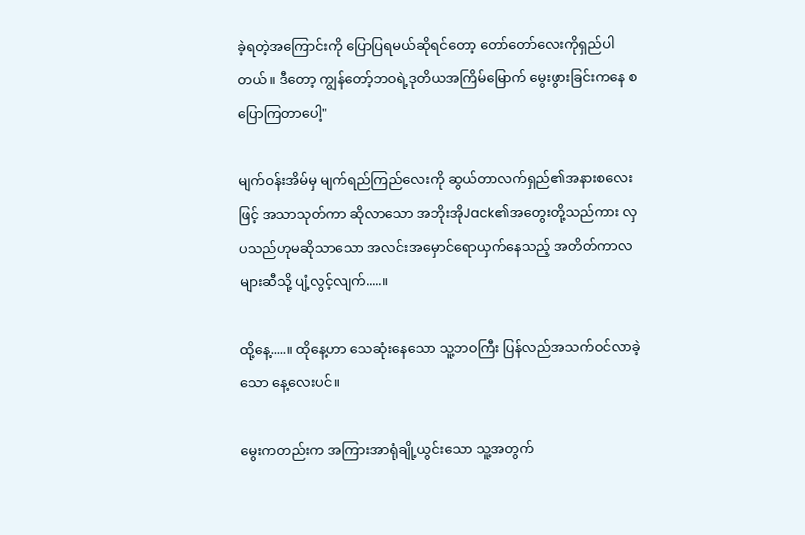ခဲ့ရတဲ့အကြောင်းကို ပြောပြရမယ်ဆိုရင်တော့ တော်တော်လေးကိုရှည်ပါတယ်။ ဒီတော့ ကျွန်တော့်ဘဝရဲ့ဒုတိယအကြိမ်မြောက် မွေးဖွားခြင်းကနေ စပြောကြတာပေါ့"

မျက်ဝန်းအိမ်မှ မျက်ရည်ကြည်လေးကို ဆွယ်တာလက်ရှည်၏အနားစလေးဖြင့် အသာသုတ်ကာ ဆိုလာသော အဘိုးအိုJack၏အတွေးတို့သည်ကား လှပသည်ဟုမဆိုသာသော အလင်းအမှောင်ရောယှက်နေသည့် အတိတ်ကာလများဆီသို့ ပျံ့လွင့်လျက်.....။

ထို့နေ့.....။ ထိုနေ့ဟာ သေဆုံးနေသော သူ့ဘဝကြီး ပြန်လည်အသက်ဝင်လာခဲ့သော နေ့လေးပင်။

မွေးကတည်းက အကြားအာရုံချို့ယွင်းသော သူ့အတွက်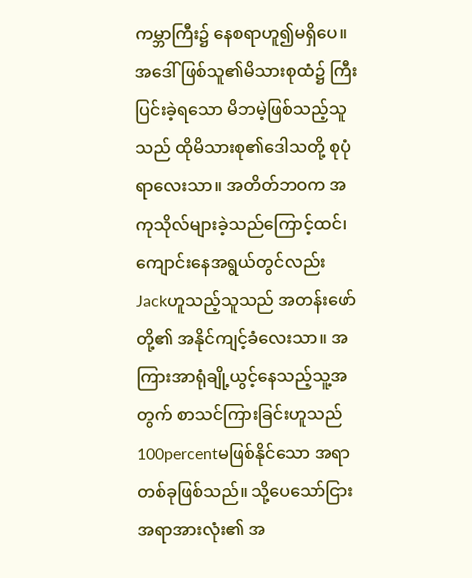ကမ္ဘာကြီး၌ နေစရာဟူ၍မရှိပေ။ အဒေါ်ဖြစ်သူ၏မိသားစုထံ၌ ကြီးပြင်းခဲ့ရသော မိဘမဲ့ဖြစ်သည့်သူသည် ထိုမိသားစု၏ဒေါသတို့ စုပုံရာလေးသာ။ အတိတ်ဘဝက အကုသိုလ်များခဲ့သည်ကြောင့်ထင်၊ ကျောင်းနေအရွယ်တွင်လည်း Jackဟူသည့်သူသည် အတန်းဖော်တို့၏ အနိုင်ကျင့်ခံလေးသာ။ အကြားအာရုံချို့ယွင့်နေသည့်သူ့အတွက် စာသင်ကြားခြင်းဟူသည် 100percentမဖြစ်နိုင်သော အရာတစ်ခုဖြစ်သည်။ သို့ပေသော်ငြား အရာအားလုံး၏ အ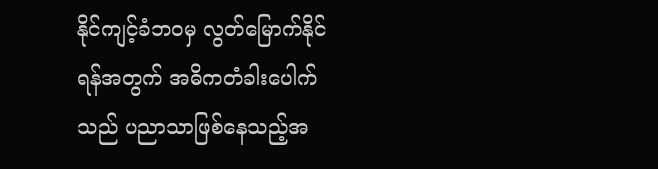နိုင်ကျင့်ခံဘဝမှ လွတ်မြောက်နိုင်ရန်အတွက် အဓိကတံခါးပေါက်သည် ပညာသာဖြစ်နေသည့်အ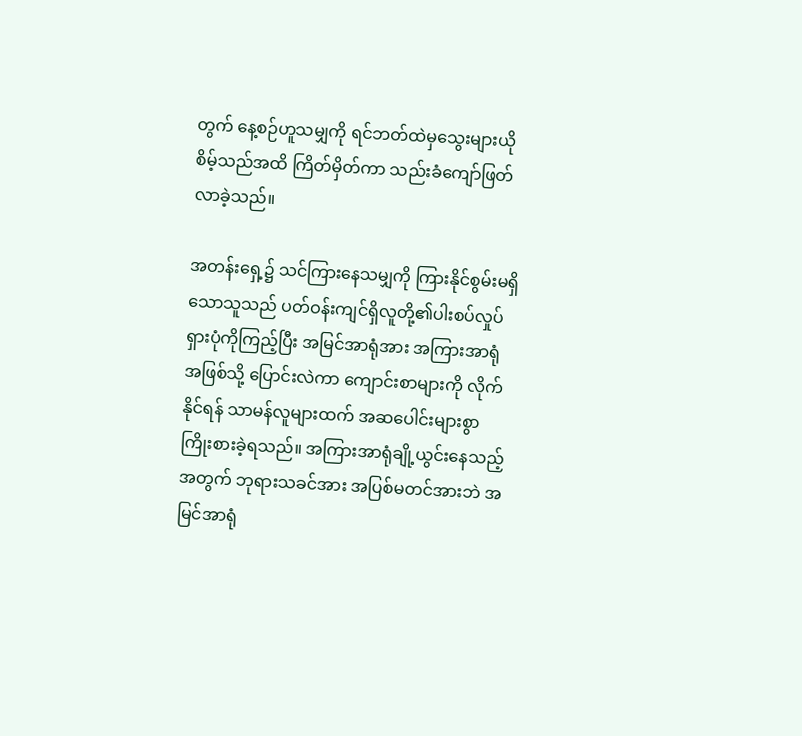တွက် နေ့စဉ်ဟူသမျှကို ရင်ဘတ်ထဲမှသွေးများယိုစိမ့်သည်အထိ ကြိတ်မှိတ်ကာ သည်းခံကျော်ဖြတ်လာခဲ့သည်။

အတန်းရှေ့၌ သင်ကြားနေသမျှကို ကြားနိုင်စွမ်းမရှိသောသူသည် ပတ်ဝန်းကျင်ရှိလူတို့၏ပါးစပ်လှုပ်ရှားပုံကိုကြည့်ပြီး အမြင်အာရုံအား အကြားအာရုံအဖြစ်သို့ ပြောင်းလဲကာ ကျောင်းစာများကို လိုက်နိုင်ရန် သာမန်လူများထက် အဆပေါင်းများစွာ ကြိုးစားခဲ့ရသည်။ အကြားအာရုံချို့ယွင်းနေသည့်အတွက် ဘုရားသခင်အား အပြစ်မတင်အားဘဲ အမြင်အာရုံ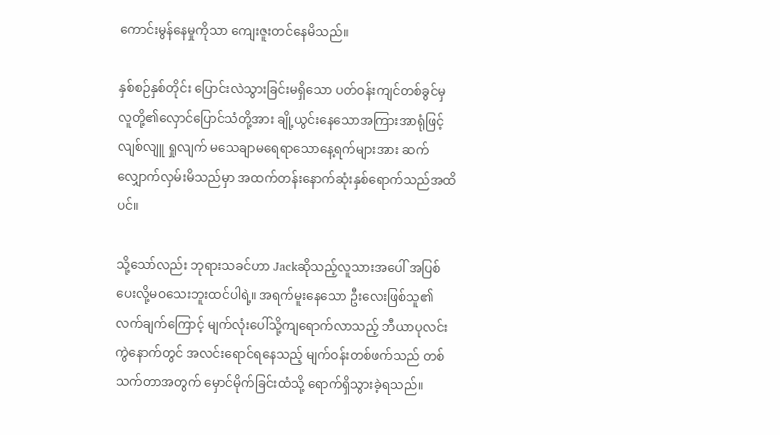ကောင်းမွန်နေမှုကိုသာ ကျေးဇူးတင်နေမိသည်။

နှစ်စဉ်နှစ်တိုင်း ပြောင်းလဲသွားခြင်းမရှိသော ပတ်ဝန်းကျင်တစ်ခွင်မှ လူတို့၏လှောင်ပြောင်သံတို့အား ချို့ယွင်းနေသောအကြားအာရုံဖြင့် လျစ်လျူ ရှုလျက် မသေချာမရေရာသောနေ့ရက်များအား ဆက်လျှောက်လှမ်းမိသည်မှာ အထက်တန်းနောက်ဆုံးနှစ်ရောက်သည်အထိပင်။

သို့သော်လည်း ဘုရားသခင်ဟာ Jackဆိုသည့်လူသားအပေါ် အပြစ်ပေးလို့မဝသေးဘူးထင်ပါရဲ့။ အရက်မူးနေသော ဦးလေးဖြစ်သူ၏လက်ချက်ကြောင့် မျက်လုံးပေါ်သို့ကျရောက်လာသည့် ဘီယာပုလင်းကွဲနောက်တွင် အလင်းရောင်ရနေသည့် မျက်ဝန်းတစ်ဖက်သည် တစ်သက်တာအတွက် မှောင်မိုက်ခြင်းထံသို့ ရောက်ရှိသွားခဲ့ရသည်။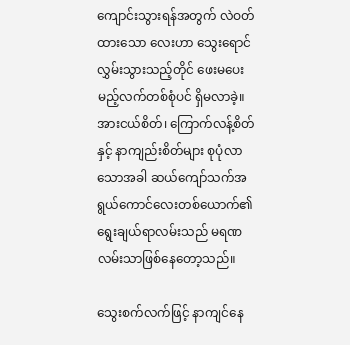ကျောင်းသွားရန်အတွက် လဲဝတ်ထားသော လေးဟာ သွေးရောင်လွှမ်းသွားသည့်တိုင် ဖေးမပေးမည့်လက်တစ်စုံပင် ရှိမလာခဲ့။ အားငယ်စိတ်၊ ကြောက်လန့်စိတ်နှင့် နာကျည်းစိတ်များ စုပုံလာသောအခါ ဆယ်ကျော်သက်အရွယ်ကောင်လေးတစ်ယောက်၏ ရွေးချယ်ရာလမ်းသည် မရဏလမ်းသာဖြစ်နေတော့သည်။

သွေးစက်လက်ဖြင့် နာကျင်နေ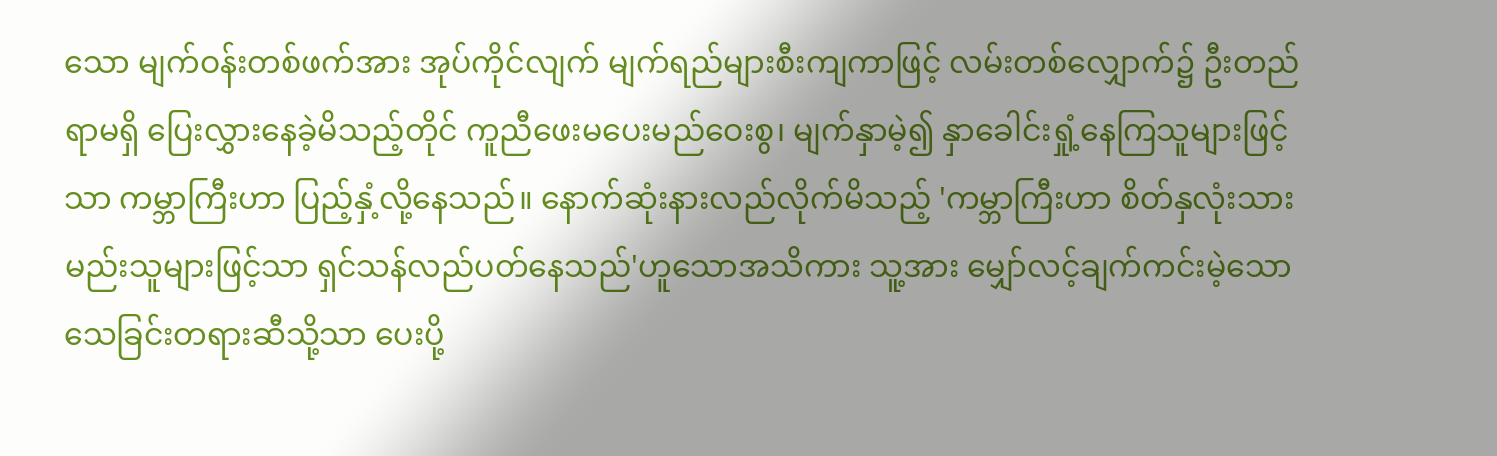သော မျက်ဝန်းတစ်ဖက်အား အုပ်ကိုင်လျက် မျက်ရည်များစီးကျကာဖြင့် လမ်းတစ်လျှောက်၌ ဦးတည်ရာမရှိ ပြေးလွှားနေခဲ့မိသည့်တိုင် ကူညီဖေးမပေးမည်ဝေးစွ၊ မျက်နှာမဲ့၍ နှာခေါင်းရှုံ့နေကြသူများဖြင့်သာ ကမ္ဘာကြီးဟာ ပြည့်နှံ့လို့နေသည်။ နောက်ဆုံးနားလည်လိုက်မိသည့် 'ကမ္ဘာကြီးဟာ စိတ်နှလုံးသားမည်းသူများဖြင့်သာ ရှင်သန်လည်ပတ်နေသည်'ဟူသောအသိကား သူ့အား မျှော်လင့်ချက်ကင်းမဲ့သောသေခြင်းတရားဆီသို့သာ ပေးပို့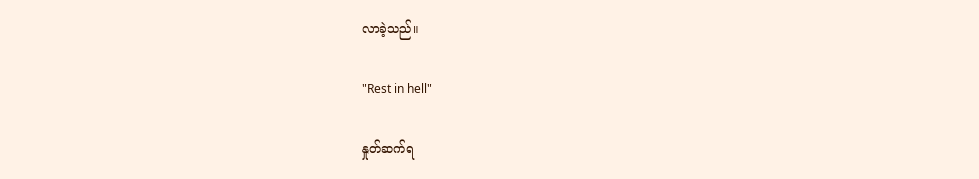လာခဲ့သည်။

"Rest in hell"

နှုတ်ဆက်ရ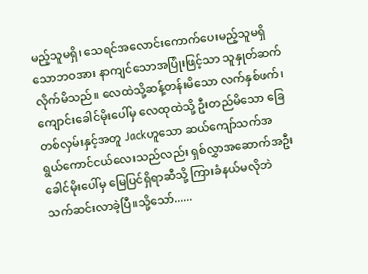မည့်သူမရှိ၊ သေရင်အလောင်းကောက်ပေးမည့်သူမရှိသောဘဝအား နာကျင်သောအပြုံးဖြင့်သာ သူနှုတ်ဆက်လိုက်မိသည်။ လေထဲသို့ဆန့်တန်းမိသော လက်နှစ်ဖက်၊ ကျောင်းခေါင်မိုးပေါ်မှ လေထုထဲသို့ ဦးတည်မိသော ခြေတစ်လှမ်းနှင့်အတူ Jackဟူသော ဆယ်ကျော်သက်အရွယ်ကောင်ငယ်လေးသည်လည်း ရှစ်လွှာအဆောက်အဦးခေါင်မိုးပေါ်မှ မြေပြင်ရှိရာဆီသို့ ကြားခံနယ်မလိုဘဲ သက်ဆင်းလာခဲ့ပြီ။သို့သော်......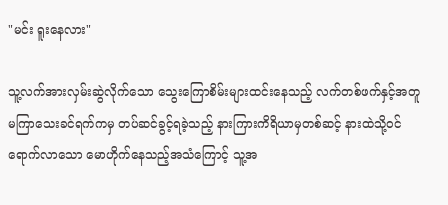"မင်း ရူးနေလား"

သူ့လက်အားလှမ်းဆွဲလိုက်သော သွေးကြောစိမ်းများထင်းနေသည့် လက်တစ်ဖက်နှင့်အတူ မကြာသေးခင်ရက်ကမှ တပ်ဆင်ခွင့်ရခဲ့သည့် နားကြားကိရိယာမှတစ်ဆင့် နားထဲသို့ဝင်ရောက်လာသော မောဟိုက်နေသည့်အသံကြောင့် သူ့အ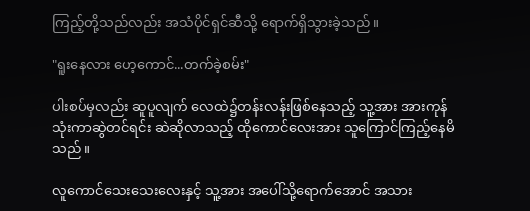ကြည့်တို့သည်လည်း အသံပိုင်ရှင်ဆီသို့ ရောက်ရှိသွားခဲ့သည်။

"ရူးနေလား ဟေ့ကောင်...တက်ခဲ့စမ်း"

ပါးစပ်မှလည်း ဆူပူလျက် လေထဲ၌တန်းလန်းဖြစ်နေသည့် သူ့အား အားကုန်သုံးကာဆွဲတင်ရင်း ဆဲဆိုလာသည့် ထိုကောင်လေးအား သူကြောင်ကြည့်နေမိသည်။

လူကောင်သေးသေးလေးနှင့် သူ့အား အပေါ်သို့ရောက်အောင် အသား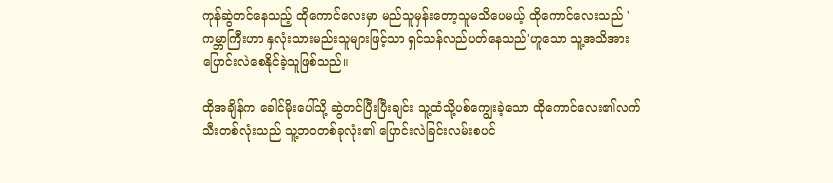ကုန်ဆွဲတင်နေသည့် ထိုကောင်လေးမှာ မည်သူမှန်းတော့သူမသိပေမယ့် ထိုကောင်လေးသည် 'ကမ္ဘာကြီးဟာ နှလုံးသားမည်းသူများဖြင့်သာ ရှင်သန်လည်ပတ်နေသည်'ဟူသော သူ့အသိအား ပြောင်းလဲစေနိုင်ခဲ့သူဖြစ်သည်။

ထိုအချိန်က ခေါင်မိုးပေါ်သို့ ဆွဲတင်ပြီးပြီးချင်း သူ့ထံသို့ပစ်ကျွေးခဲ့သော ထိုကောင်လေး၏လက်သီးတစ်လုံးသည် သူ့ဘဝတစ်ခုလုံး၏ ပြောင်းလဲခြင်းလမ်းစပင်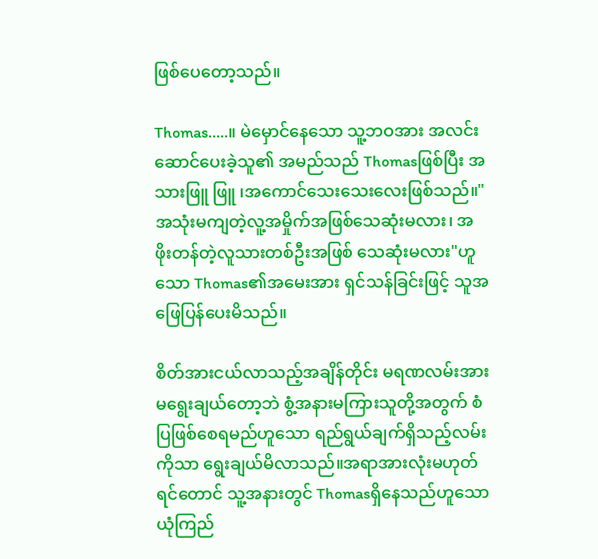ဖြစ်ပေတော့သည်။

Thomas.....။ မဲမှောင်နေသော သူ့ဘဝအား အလင်းဆောင်ပေးခဲ့သူ၏ အမည်သည် Thomasဖြစ်ပြီး အသားဖြူ ဖြူ ၊အကောင်သေးသေးလေးဖြစ်သည်။"အသုံးမကျတဲ့လူ့အမှိုက်အဖြစ်သေဆုံးမလား၊ အဖိုးတန်တဲ့လူသားတစ်ဦးအဖြစ် သေဆုံးမလား"ဟူသော Thomas၏အမေးအား ရှင်သန်ခြင်းဖြင့် သူအဖြေပြန်ပေးမိသည်။

စိတ်အားငယ်လာသည့်အချိန်တိုင်း မရဏလမ်းအား မရွေးချယ်တော့ဘဲ စွံ့အနားမကြားသူတို့အတွက် စံပြဖြစ်စေရမည်ဟူသော ရည်ရွယ်ချက်ရှိသည့်လမ်းကိုသာ ရွေးချယ်မိလာသည်။အရာအားလုံးမဟုတ်ရင်တောင် သူ့အနားတွင် Thomasရှိနေသည်ဟူသော ယုံကြည်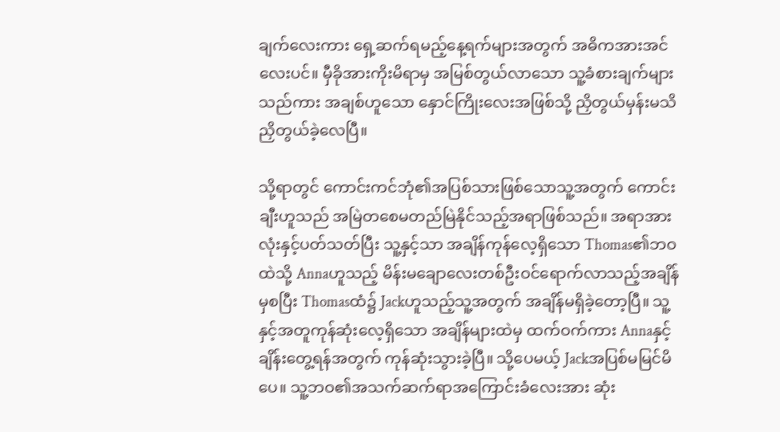ချက်လေးကား ရှေ့ဆက်ရမည့်နေ့ရက်များအတွက် အဓိကအားအင်လေးပင်။ မှီခိုအားကိုးမိရာမှ အမြစ်တွယ်လာသော သူ့ခံစားချက်များသည်ကား အချစ်ဟူသော နှောင်ကြိုးလေးအဖြစ်သို့ ညှိတွယ်မှန်းမသိ ညှိတွယ်ခဲ့လေပြီ။

သို့ရာတွင် ကောင်းကင်ဘုံ၏အပြစ်သားဖြစ်သောသူ့အတွက် ကောင်းချီးဟူသည် အမြဲတစေမတည်မြဲနိုင်သည့်အရာဖြစ်သည်။ အရာအားလုံးနှင့်ပတ်သတ်ပြီး သူ့နှင့်သာ အချိန်ကုန်လေ့ရှိသော Thomas၏ဘဝထဲသို့ Annaဟူသည့် မိန်းမချောလေးတစ်ဦးဝင်ရောက်လာသည့်အချိန်မှစပြီး Thomasထံ၌ Jackဟူသည့်သူ့အတွက် အချိန်မရှိခဲ့တော့ပြီ။ သူ့နှင့်အတူကုန်ဆုံးလေ့ရှိသော အချိန်များထဲမှ ထက်ဝက်ကား Annaနှင့်ချိန်းတွေ့ရန်အတွက် ကုန်ဆုံးသွားခဲ့ပြီ။ သို့ပေမယ့် Jackအပြစ်မမြင်မိပေ။ သူ့ဘဝ၏အသက်ဆက်ရာအကြောင်းခံလေးအား ဆုံး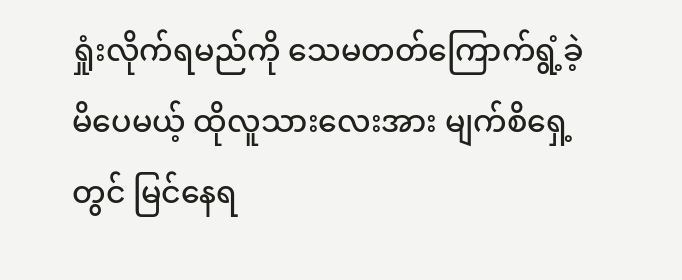ရှုံးလိုက်ရမည်ကို သေမတတ်ကြောက်ရွံ့ခဲ့မိပေမယ့် ထိုလူသားလေးအား မျက်စိရှေ့တွင် မြင်နေရ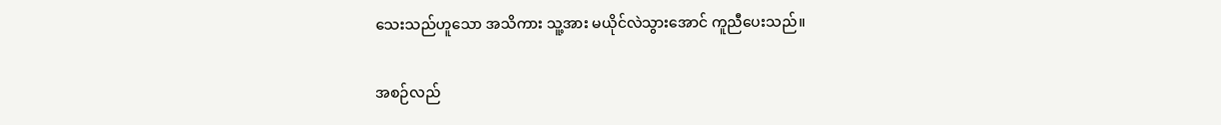သေးသည်ဟူသော အသိကား သူ့အား မယိုင်လဲသွားအောင် ကူညီပေးသည်။

အစဉ်လည်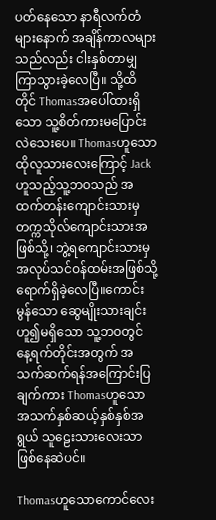ပတ်နေသော နာရီလက်တံများနောက် အချိန်ကာလများသည်လည်း ငါးနှစ်တာမျှကြာသွားခဲ့လေပြီ။ သို့ထိတိုင် Thomasအပေါ်ထားရှိသော သူ့စိတ်ကားမပြောင်းလဲသေးပေ။ Thomasဟူသော ထိုလူသားလေးကြောင့် Jackဟူသည့်သူ့ဘဝသည် အထက်တန်းကျောင်းသားမှ တက္ကသိုလ်ကျောင်းသားအဖြစ်သို့၊ ဘွဲ့ရကျောင်းသားမှ အလုပ်သင်ဝန်ထမ်းအဖြစ်သို့ ရောက်ရှိခဲ့လေပြီ။ကောင်းမွန်သော ဆွေမျိုးသားချင်းဟူ၍မရှိသော သူ့ဘဝတွင် နေ့ရက်တိုင်းအတွက် အသက်ဆက်ရန်အကြောင်းပြချက်ကား Thomasဟူသော အသက်နှစ်ဆယ့်နှစ်နှစ်အရွယ် သူဠေးသားလေးသာ ဖြစ်နေဆဲပင်။

Thomasဟူသောကောင်လေး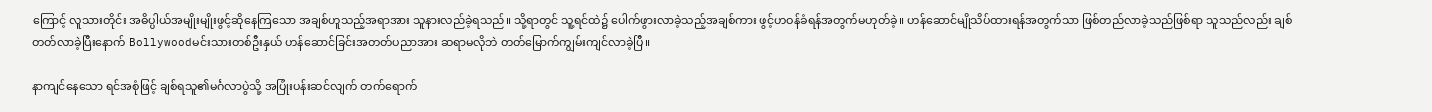ကြောင့် လူသားတိုင်း အဓိပ္ပါယ်အမျိုးမျိုးဖွင့်ဆိုနေကြသော အချစ်ဟူသည့်အရာအား သူနားလည်ခဲ့ရသည်။ သို့ရာတွင် သူ့ရင်ထဲ၌ ပေါက်ဖွားလာခဲ့သည့်အချစ်ကား ဖွင့်ဟဝန်ခံရန်အတွက်မဟုတ်ခဲ့။ ဟန်ဆောင်မျိုသိပ်ထားရန်အတွက်သာ ဖြစ်တည်လာခဲ့သည်ဖြစ်ရာ သူသည်လည်း ချစ်တတ်လာခဲ့ပြီးနောက် Bollywoodမင်းသားတစ်ဦးနှယ် ဟန်ဆောင်ခြင်းအတတ်ပညာအား ဆရာမလိုဘဲ တတ်မြောက်ကျွမ်းကျင်လာခဲ့ပြီ။

နာကျင်နေသော ရင်အစုံဖြင့် ချစ်ရသူ၏မင်္ဂလာပွဲသို့ အပြုံးပန်းဆင်လျက် တက်ရောက်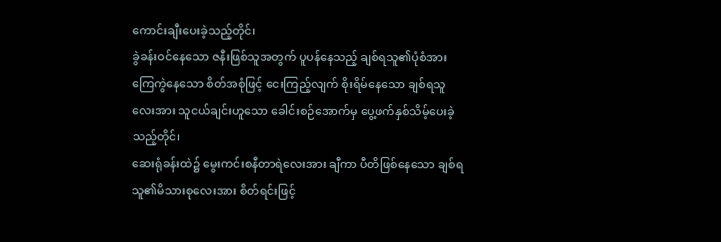ကောင်းချီးပေးခဲ့သည့်တိုင်၊
ခွဲခန်းဝင်နေသော ဇနီးဖြစ်သူအတွက် ပူပန်နေသည့် ချစ်ရသူ၏ပုံစံအား ကြေကွဲနေသော စိတ်အစုံဖြင့် ငေးကြည့်လျက် စိုးရိမ်နေသော ချစ်ရသူလေးအား သူငယ်ချင်းဟူသော ခေါင်းစဉ်အောက်မှ ပွေ့ဖက်နှစ်သိမ့်ပေးခဲ့သည့်တိုင်၊
ဆေးရုံခန်းထဲ၌ မွေးကင်းစနီတာရဲလေးအား ချီကာ ပီတိဖြစ်နေသော ချစ်ရသူ၏မိသားစုလေးအား စိတ်ရင်းဖြင့်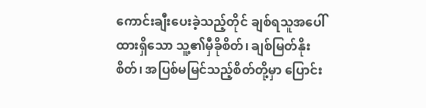ကောင်းချီးပေးခဲ့သည့်တိုင် ချစ်ရသူအပေါ်ထားရှိသော သူ့၏မှီခိုစိတ်၊ ချစ်မြတ်နိုးစိတ်၊ အပြစ်မမြင်သည့်စိတ်တို့မှာ ပြောင်း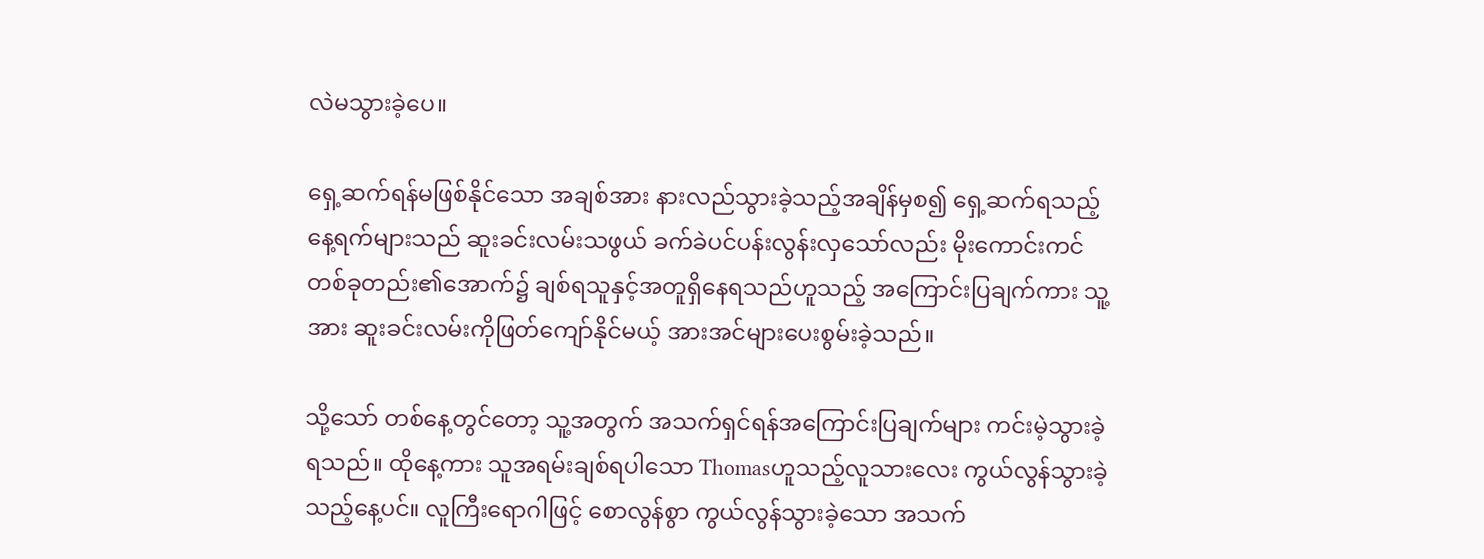လဲမသွားခဲ့ပေ။

ရှေ့ဆက်ရန်မဖြစ်နိုင်သော အချစ်အား နားလည်သွားခဲ့သည့်အချိန်မှစ၍ ရှေ့ဆက်ရသည့်နေ့ရက်များသည် ဆူးခင်းလမ်းသဖွယ် ခက်ခဲပင်ပန်းလွန်းလှသော်လည်း မိုးကောင်းကင်တစ်ခုတည်း၏အောက်၌ ချစ်ရသူနှင့်အတူရှိနေရသည်ဟူသည့် အကြောင်းပြချက်ကား သူ့အား ဆူးခင်းလမ်းကိုဖြတ်ကျော်နိုင်မယ့် အားအင်များပေးစွမ်းခဲ့သည်။

သို့သော် တစ်နေ့တွင်တော့ သူ့အတွက် အသက်ရှင်ရန်အကြောင်းပြချက်များ ကင်းမဲ့သွားခဲ့ရသည်။ ထိုနေ့ကား သူအရမ်းချစ်ရပါသော Thomasဟူသည့်လူသားလေး ကွယ်လွန်သွားခဲ့သည့်နေ့ပင်။ လူကြီးရောဂါဖြင့် စောလွန်စွာ ကွယ်လွန်သွားခဲ့သော အသက်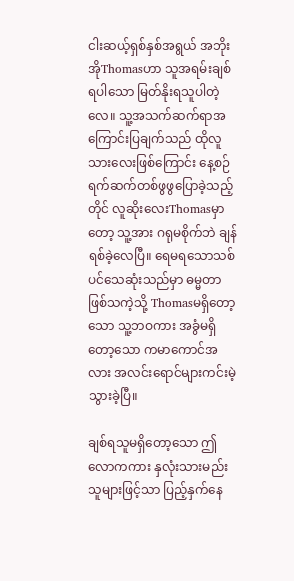ငါးဆယ့်ရှစ်နှစ်အရွယ် အဘိုးအိုThomasဟာ သူအရမ်းချစ်ရပါသော မြတ်နိုးရသူပါတဲ့လေ။ သူ့အသက်ဆက်ရာအကြောင်းပြချက်သည် ထိုလူသားလေးဖြစ်ကြောင်း နေ့စဉ်ရက်ဆက်တစ်ဖွဖွပြောခဲ့သည့်တိုင် လူဆိုးလေးThomasမှာတော့ သူ့အား ဂရုမစိုက်ဘဲ ချန်ရစ်ခဲ့လေပြီ။ ရေမရသောသစ်ပင်သေဆုံးသည်မှာ ဓမ္မတာဖြစ်သကဲ့သို့ Thomasမရှိတော့သော သူ့ဘဝကား အခွံမရှိတော့သော ကမာကောင်အလား အလင်းရောင်များကင်းမဲ့သွားခဲ့ပြီ။

ချစ်ရသူမရှိတော့သော ဤလောကကား နှလုံးသားမည်းသူများဖြင့်သာ ပြည့်နှက်နေ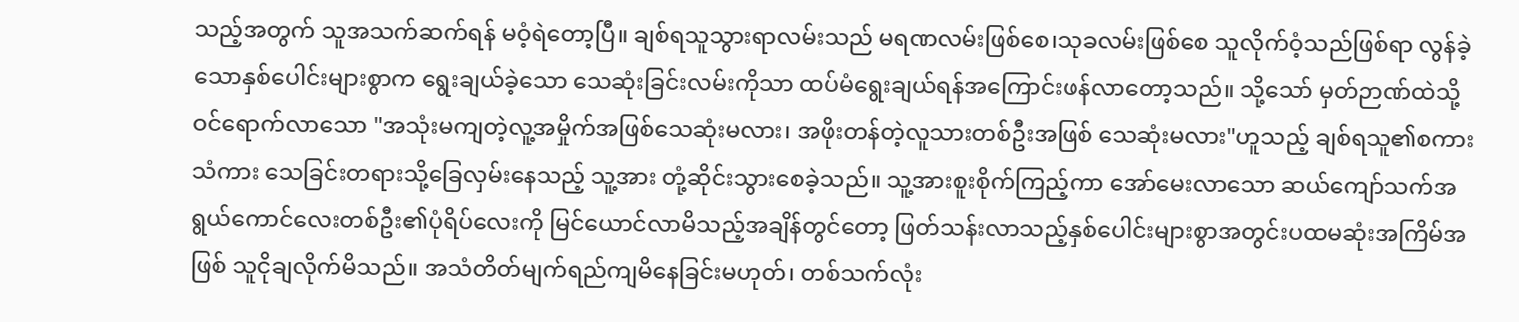သည့်အတွက် သူအသက်ဆက်ရန် မဝံ့ရဲတော့ပြီ။ ချစ်ရသူသွားရာလမ်းသည် မရဏလမ်းဖြစ်စေ၊သုခလမ်းဖြစ်စေ သူလိုက်ဝံ့သည်ဖြစ်ရာ လွန်ခဲ့သောနှစ်ပေါင်းများစွာက ရွေးချယ်ခဲ့သော သေဆုံးခြင်းလမ်းကိုသာ ထပ်မံရွေးချယ်ရန်အကြောင်းဖန်လာတော့သည်။ သို့သော် မှတ်ဉာဏ်ထဲသို့ ဝင်ရောက်လာသော "အသုံးမကျတဲ့လူ့အမှိုက်အဖြစ်သေဆုံးမလား၊ အဖိုးတန်တဲ့လူသားတစ်ဦးအဖြစ် သေဆုံးမလား"ဟူသည့် ချစ်ရသူ၏စကားသံကား သေခြင်းတရားသို့ခြေလှမ်းနေသည့် သူ့အား တုံ့ဆိုင်းသွားစေခဲ့သည်။ သူ့အားစူးစိုက်ကြည့်ကာ အော်မေးလာသော ဆယ်ကျော်သက်အရွယ်ကောင်လေးတစ်ဦး၏ပုံရိပ်လေးကို မြင်ယောင်လာမိသည့်အချိန်တွင်တော့ ဖြတ်သန်းလာသည့်နှစ်ပေါင်းများစွာအတွင်းပထမဆုံးအကြိမ်အဖြစ် သူငိုချလိုက်မိသည်။ အသံတိတ်မျက်ရည်ကျမိနေခြင်းမဟုတ်၊ တစ်သက်လုံး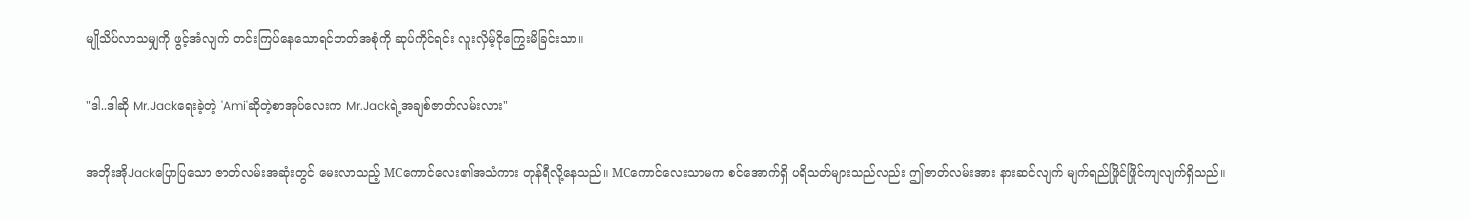မျိုသိပ်လာသမျှကို ဖွင့်အံလျက် တင်းကြပ်နေသောရင်ဘတ်အစုံကို ဆုပ်ကိုင်ရင်း လူးလှိမ့်ငိုကြွေးမိခြင်းသာ။

"ဒါ..ဒါဆို Mr.Jackရေးခဲ့တဲ့ 'Ami'ဆိုတဲ့စာအုပ်လေးက Mr.Jackရဲ့အချစ်ဇာတ်လမ်းလား"

အဘိုးအိုJackပြောပြသော ဇာတ်လမ်းအဆုံးတွင် မေးလာသည့် MCကောင်လေး၏အသံကား တုန်ရီလို့နေသည်။ MCကောင်လေးသာမက စင်အောက်ရှိ ပရိသတ်များသည်လည်း ဤဇာတ်လမ်းအား နားဆင်လျက် မျက်ရည်ဖြိုင်ဖြိုင်ကျလျက်ရှိသည်။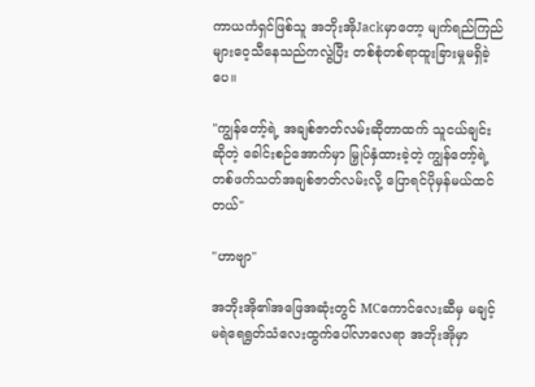ကာယကံရှင်ဖြစ်သူ အဘိုးအိုJackမှာတော့ မျက်ရည်ကြည်များဝေ့သီနေသည်ကလွဲပြီး တစ်စုံတစ်ရာထူးခြားမှုမရှိခဲ့ပေ။

"ကျွန်တော့်ရဲ့ အချစ်ဇာတ်လမ်းဆိုတာထက် သူငယ်ချင်းဆိုတဲ့ ခေါင်းစဉ်အောက်မှာ မြှုပ်နှံထားခဲ့တဲ့ ကျွန်တော့်ရဲ့တစ်ဖက်သတ်အချစ်ဇာတ်လမ်းလို့ ပြောရင်ပိုမှန်မယ်ထင်တယ်"

"ဟာဗျာ"

အဘိုးအို၏အဖြေအဆုံးတွင် MCကောင်လေးဆီမှ မချင့်မရဲရေရွတ်သံလေးထွက်ပေါ်လာလေရာ အဘိုးအိုမှာ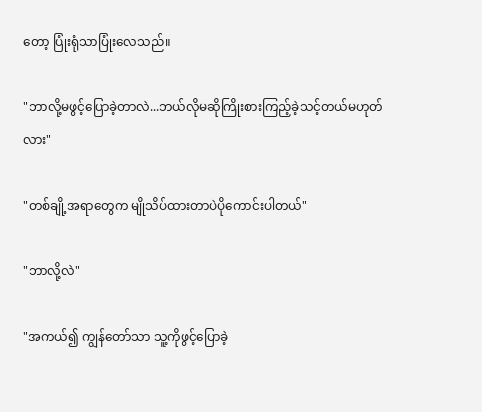တော့ ပြုံးရုံသာပြုံးလေသည်။

"ဘာလို့မဖွင့်ပြောခဲ့တာလဲ...ဘယ်လိုမဆိုကြိုးစားကြည့်ခဲ့သင့်တယ်မဟုတ်လား"

"တစ်ချို့အရာတွေက မျိုသိပ်ထားတာပဲပိုကောင်းပါတယ်"

"ဘာလို့လဲ"

"အကယ်၍ ကျွန်တော်သာ သူ့ကိုဖွင့်ပြောခဲ့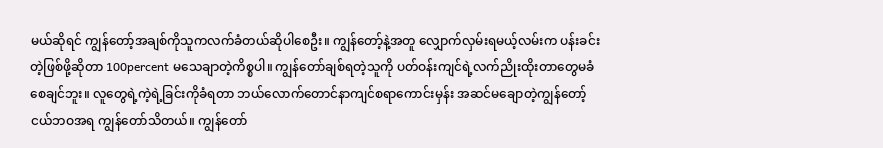မယ်ဆိုရင် ကျွန်တော့်အချစ်ကိုသူကလက်ခံတယ်ဆိုပါစေဦး။ ကျွန်တော့်နဲ့အတူ လျှောက်လှမ်းရမယ့်လမ်းက ပန်းခင်းတဲ့ဖြစ်ဖို့ဆိုတာ 100percent မသေချာတဲ့ကိစ္စပါ။ ကျွန်တော်ချစ်ရတဲ့သူကို ပတ်ဝန်းကျင်ရဲ့လက်ညိုးထိုးတာတွေမခံစေချင်ဘူး။ လူတွေရဲ့ကဲ့ရဲ့ခြင်းကိုခံရတာ ဘယ်လောက်တောင်နာကျင်စရာကောင်းမှန်း အဆင်မချောတဲ့ကျွန်တော့်ငယ်ဘဝအရ ကျွန်တော်သိတယ်။ ကျွန်တော်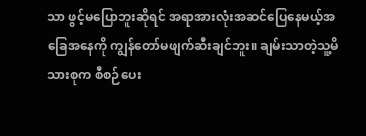သာ ဖွင့်မပြောဘူးဆိုရင် အရာအားလုံးအဆင်ပြေနေမယ့်အခြေအနေကို ကျွန်တော်မဖျက်ဆီးချင်ဘူး။ ချမ်းသာတဲ့သူ့မိသားစုက စီစဉ်ပေး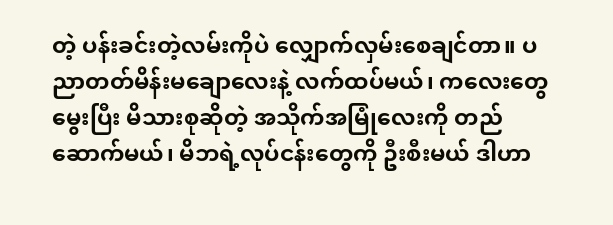တဲ့ ပန်းခင်းတဲ့လမ်းကိုပဲ လျှောက်လှမ်းစေချင်တာ။ ပညာတတ်မိန်းမချောလေးနဲ့ လက်ထပ်မယ်၊ ကလေးတွေမွေးပြီး မိသားစုဆိုတဲ့ အသိုက်အမြုံလေးကို တည်ဆောက်မယ်၊ မိဘရဲ့လုပ်ငန်းတွေကို ဦးစီးမယ် ဒါဟာ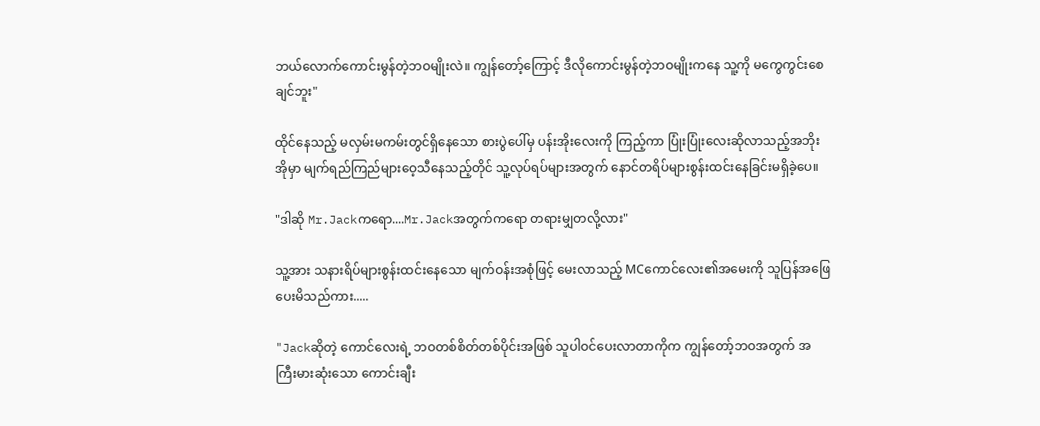ဘယ်လောက်ကောင်းမွန်တဲ့ဘဝမျိုးလဲ။ ကျွန်တော့်ကြောင့် ဒီလိုကောင်းမွန်တဲ့ဘဝမျိုးကနေ သူ့ကို မကွေကွင်းစေချင်ဘူး"

ထိုင်နေသည့် မလှမ်းမကမ်းတွင်ရှိနေသော စားပွဲပေါ်မှ ပန်းအိုးလေးကို ကြည့်ကာ ပြုံးပြုံးလေးဆိုလာသည့်အဘိုးအိုမှာ မျက်ရည်ကြည်များဝေ့သီနေသည့်တိုင် သူ့လုပ်ရပ်များအတွက် နောင်တရိပ်များစွန်းထင်းနေခြင်းမရှိခဲ့ပေ။

"ဒါဆို Mr.Jackကရော....Mr.Jackအတွက်ကရော တရားမျှတလို့လား"

သူ့အား သနားရိပ်များစွန်းထင်းနေသော မျက်ဝန်းအစုံဖြင့် မေးလာသည့် MCကောင်လေး၏အမေးကို သူပြန်အဖြေပေးမိသည်ကား.....

"Jackဆိုတဲ့ ကောင်လေးရဲ့ ဘဝတစ်စိတ်တစ်ပိုင်းအဖြစ် သူပါဝင်ပေးလာတာကိုက ကျွန်တော့်ဘဝအတွက် အကြီးမားဆုံးသော ကောင်းချီး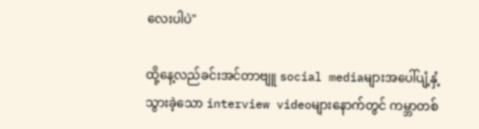လေးပါပဲ"

ထို့နေ့လည်ခင်းအင်တာဗျူ social mediaများအပေါ်ပျံ့နှံ့သွားခဲ့သော interview videoများနောက်တွင် ကမ္ဘာတစ်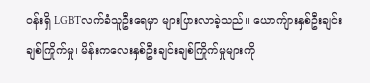ဝန်းရှိ LGBTလက်ခံသူဦးရေမှာ များပြားလာခဲ့သည်။ ယောကျ်ားနှစ်ဦးချင်းချစ်ကြိုက်မှု၊ မိန်းကလေးနှစ်ဦးချင်းချစ်ကြိုက်မှုများကို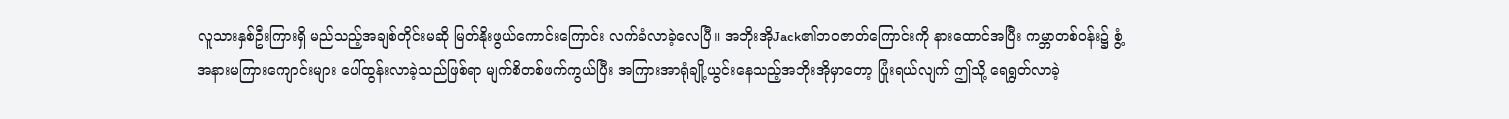လူသားနှစ်ဦးကြားရှိ မည်သည့်အချစ်တိုင်းမဆို မြတ်နိုးဖွယ်ကောင်းကြောင်း လက်ခံလာခဲ့လေပြီ။ အဘိုးအိုJack၏ဘဝဇာတ်ကြောင်းကို နားထောင်အပြီး ကမ္ဘာတစ်ဝန်း၌ စွံ့အနားမကြားကျောင်းများ ပေါ်ထွန်းလာခဲ့သည်ဖြစ်ရာ မျက်စိတစ်ဖက်ကွယ်ပြီး အကြားအာရုံချို့ယွင်းနေသည့်အဘိုးအိုမှာတော့ ပြုံးရယ်လျက် ဤသို့ ရေရွတ်လာခဲ့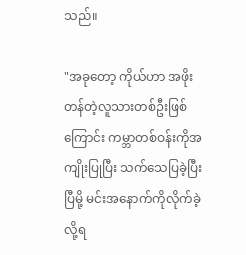သည်။

"အခုတော့ ကိုယ်ဟာ အဖိုးတန်တဲ့လူသားတစ်ဦးဖြစ်ကြောင်း ကမ္ဘာတစ်ဝန်းကိုအကျိုးပြုပြီး သက်သေပြခဲ့ပြီးပြီမို့ မင်းအနောက်ကိုလိုက်ခဲ့လို့ရ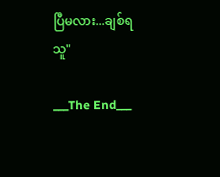ပြီမလား...ချစ်ရသူ"

___The End___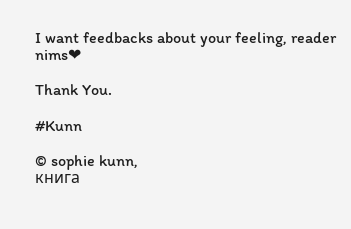I want feedbacks about your feeling, reader nims❤

Thank You.

#Kunn

© sophie kunn,
книга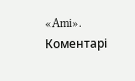«Ami».
Коментарі